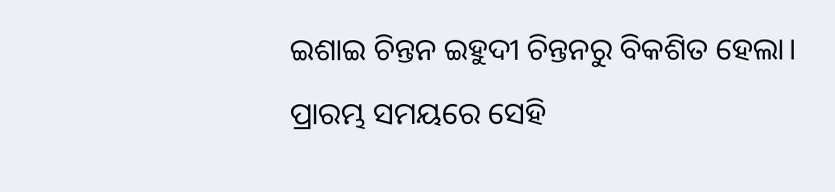ଇଶାଇ ଚିନ୍ତନ ଇହୁଦୀ ଚିନ୍ତନରୁ ବିକଶିତ ହେଲା।
ପ୍ରାରମ୍ଭ ସମୟରେ ସେହି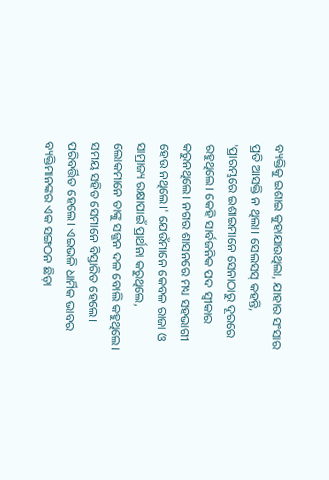ବ୍ୟକ୍ତିକୁ ଇଶାଇ କୁହାଯାଉଥିଲା, ଯାହାର ସଂସାର ପ୍ରତି ଆସକ୍ତି ନ ଥିଲା। ସେଲସସ୍ କହନ୍ତି, 'ପ୍ରାରମ୍ଭରେ ଇଶାଇମାନେ ସେନାଠାରୁ ଦୂରରେ ରହୁଥିଲେ। କେହି ସାର୍ବଜନିକ ପଦ ସ୍ୱୀକାର କରୁନଥିଲେ। ନଗର ଶାସନରେ ମଧ୍ୟ ସହଭାଗୀ ହେଉ ନଥିଲେ।' ଯେଉଁମାନେ କେବଳ ରାଜା ଓ ସାମ୍ରାଜ୍ୟ ରକ୍ଷାପାଇଁ ପ୍ରାର୍ଥନା କରୁଥିଲେ, ଲୋକମାନେ ତାଙ୍କୁ ସଜ୍ଜନ ଦଳ ବୋଲି କହୁଥିଲେ।
ସମୟ ସହିତ ସେମାନେ ବିସ୍ତାରିତ ହେଲେ। ପରିବର୍ତ୍ତିତ ହେଲେ। ଏଇଭଳି ଧାର୍ମିକ ଭାବର ବ୍ୟକ୍ତିମାନଙ୍କର ଏକ ସଙ୍ଗଠନ ଛିଡ଼ା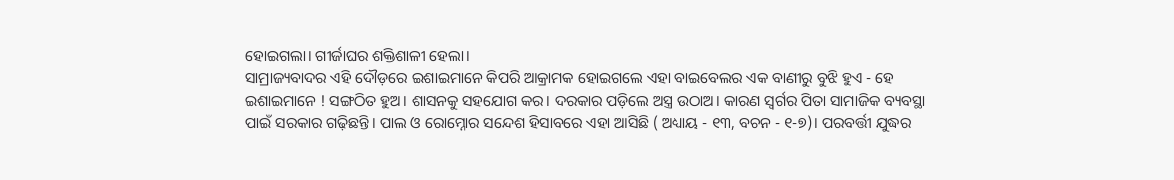ହୋଇଗଲା। ଗୀର୍ଜାଘର ଶକ୍ତିଶାଳୀ ହେଲା।
ସାମ୍ରାଜ୍ୟବାଦର ଏହି ଦୌଡ଼ରେ ଇଶାଇମାନେ କିପରି ଆକ୍ରାମକ ହୋଇଗଲେ ଏହା ବାଇବେଲର ଏକ ବାଣୀରୁ ବୁଝି ହୁଏ - ହେ ଇଶାଇମାନେ ! ସଙ୍ଗଠିତ ହୁଅ। ଶାସନକୁ ସହଯୋଗ କର। ଦରକାର ପଡ଼ିଲେ ଅସ୍ତ୍ର ଉଠାଅ। କାରଣ ସ୍ୱର୍ଗର ପିତା ସାମାଜିକ ବ୍ୟବସ୍ଥା ପାଇଁ ସରକାର ଗଢ଼ିଛନ୍ତି। ପାଲ ଓ ରୋମ୍ନୋର ସନ୍ଦେଶ ହିସାବରେ ଏହା ଆସିଛି ( ଅଧ୍ୟାୟ - ୧୩, ବଚନ - ୧-୭)। ପରବର୍ତ୍ତୀ ଯୁଦ୍ଧର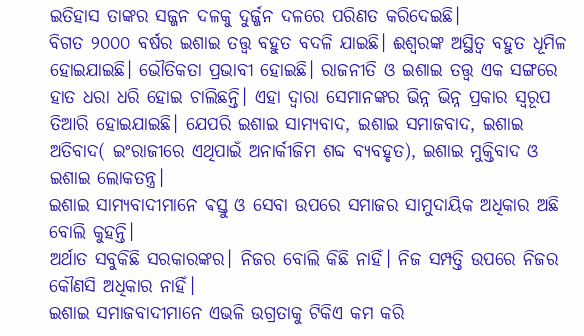ଇତିହାସ ତାଙ୍କର ସଜ୍ଜନ ଦଳକୁ ଦୁର୍ଜ୍ଜନ ଦଳରେ ପରିଣତ କରିଦେଇଛି।
ବିଗତ ୨୦୦୦ ବର୍ଷର ଇଶାଇ ତତ୍ତ୍ୱ ବହୁତ ବଦଳି ଯାଇଛି। ଈଶ୍ୱରଙ୍କ ଅସ୍ଥିତ୍ୱ ବହୁତ ଧୂମିଳ ହୋଇଯାଇଛି। ଭୌତିକତା ପ୍ରଭାବୀ ହୋଇଛି। ରାଜନୀତି ଓ ଇଶାଇ ତତ୍ତ୍ୱ ଏକ ସଙ୍ଗରେ ହାତ ଧରା ଧରି ହୋଇ ଚାଲିଛନ୍ତି। ଏହା ଦ୍ୱାରା ସେମାନଙ୍କର ଭିନ୍ନ ଭିନ୍ନ ପ୍ରକାର ସ୍ୱରୂପ ତିଆରି ହୋଇଯାଇଛି। ଯେପରି ଇଶାଇ ସାମ୍ୟବାଦ, ଇଶାଇ ସମାଜବାଦ, ଇଶାଇ ଅତିବାଦ( ଇଂରାଜୀରେ ଏଥିପାଇଁ ଅନାର୍କୀଜିମ ଶବ୍ଦ ବ୍ୟବହୃତ), ଇଶାଇ ମୁକ୍ତିବାଦ ଓ ଇଶାଇ ଲୋକତନ୍ତ୍ର।
ଇଶାଇ ସାମ୍ୟବାଦୀମାନେ ଵସ୍ତୁ ଓ ସେବା ଉପରେ ସମାଜର ସାମୁଦାୟିକ ଅଧିକାର ଅଛି ବୋଲି କୁହନ୍ତି।
ଅର୍ଥାତ ସବୁକିଛି ସରକାରଙ୍କର। ନିଜର ବୋଲି କିଛି ନାହିଁ। ନିଜ ସମ୍ପତ୍ତି ଉପରେ ନିଜର କୌଣସି ଅଧିକାର ନାହିଁ।
ଇଶାଇ ସମାଜବାଦୀମାନେ ଏଭଳି ଉଗ୍ରତାକୁ ଟିକିଏ କମ କରି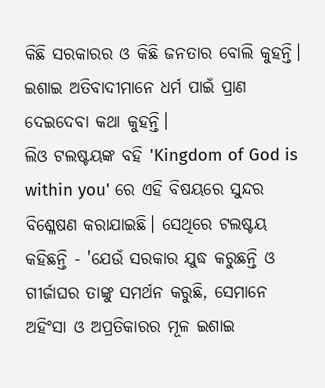କିଛି ସରକାରର ଓ କିଛି ଜନତାର ବୋଲି କୁହନ୍ତି।
ଇଶାଇ ଅତିବାଦୀମାନେ ଧର୍ମ ପାଇଁ ପ୍ରାଣ ଦେଇଦେବା କଥା କୁହନ୍ତି।
ଲିଓ ଟଲଷ୍ଟୟଙ୍କ ବହି 'Kingdom of God is within you' ରେ ଏହି ବିଷୟରେ ସୁନ୍ଦର ବିଶ୍ଳେଷଣ କରାଯାଇଛି। ସେଥିରେ ଟଲଷ୍ଟୟ କହିଛନ୍ତି - 'ଯେଉଁ ସରକାର ଯୁଦ୍ଧ କରୁଛନ୍ତି ଓ ଗୀର୍ଜାଘର ତାଙ୍କୁ ସମର୍ଥନ କରୁଛି, ସେମାନେ ଅହିଂସା ଓ ଅପ୍ରତିକାରର ମୂଳ ଇଶାଇ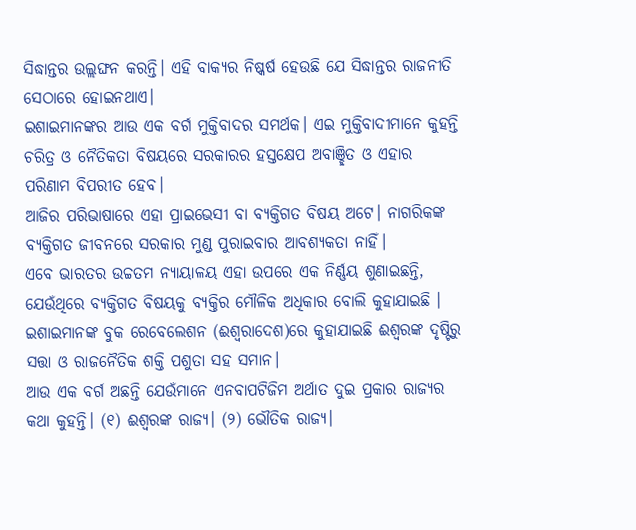ସିଦ୍ଧାନ୍ତର ଉଲ୍ଲଙ୍ଘନ କରନ୍ତି। ଏହି ବାକ୍ୟର ନିଷ୍କର୍ଷ ହେଉଛି ଯେ ସିଦ୍ଧାନ୍ତର ରାଜନୀତି ସେଠାରେ ହୋଇନଥାଏ।
ଇଶାଇମାନଙ୍କର ଆଉ ଏକ ବର୍ଗ ମୁକ୍ତିବାଦର ସମର୍ଥକ। ଏଇ ମୁକ୍ତିବାଦୀମାନେ କୁହନ୍ତି ଚରିତ୍ର ଓ ନୈତିକତା ବିଷୟରେ ସରକାରର ହସ୍ତକ୍ଷେପ ଅବାଞ୍ଛିତ ଓ ଏହାର ପରିଣାମ ବିପରୀତ ହେବ।
ଆଜିର ପରିଭାଷାରେ ଏହା ପ୍ରାଇଭେସୀ ବା ବ୍ୟକ୍ତିଗତ ବିଷୟ ଅଟେ। ନାଗରିକଙ୍କ ବ୍ୟକ୍ତିଗତ ଜୀବନରେ ସରକାର ମୁଣ୍ଡ ପୁରାଇବାର ଆବଶ୍ୟକତା ନାହିଁ।
ଏବେ ଭାରତର ଉଚ୍ଚତମ ନ୍ୟାୟାଳୟ ଏହା ଉପରେ ଏକ ନିର୍ଣ୍ଣୟ ଶୁଣାଇଛନ୍ତି, ଯେଉଁଥିରେ ବ୍ୟକ୍ତିଗତ ବିଷୟକୁ ବ୍ୟକ୍ତିର ମୌଳିକ ଅଧିକାର ବୋଲି କୁହାଯାଇଛି ।
ଇଶାଇମାନଙ୍କ ବୁକ ରେବେଲେଶନ (ଈଶ୍ୱରାଦେଶ)ରେ କୁହାଯାଇଛି ଈଶ୍ୱରଙ୍କ ଦୃଷ୍ଟିରୁ ସତ୍ତା ଓ ରାଜନୈତିକ ଶକ୍ତି ପଶୁତା ସହ ସମାନ।
ଆଉ ଏକ ବର୍ଗ ଅଛନ୍ତି ଯେଉଁମାନେ ଏନବାପଟିଜିମ ଅର୍ଥାତ ଦୁଇ ପ୍ରକାର ରାଜ୍ୟର କଥା କୁହନ୍ତି। (୧) ଈଶ୍ୱରଙ୍କ ରାଜ୍ୟ। (୨) ଭୌତିକ ରାଜ୍ୟ।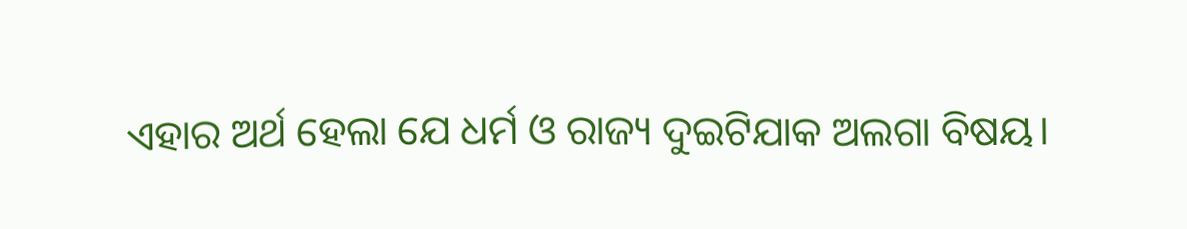ଏହାର ଅର୍ଥ ହେଲା ଯେ ଧର୍ମ ଓ ରାଜ୍ୟ ଦୁଇଟିଯାକ ଅଲଗା ବିଷୟ।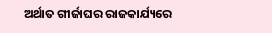ଅର୍ଥାତ ଗୀର୍ଜାଘର ରାଜକାର୍ଯ୍ୟରେ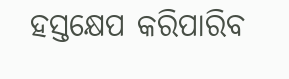ହସ୍ତକ୍ଷେପ କରିପାରିବ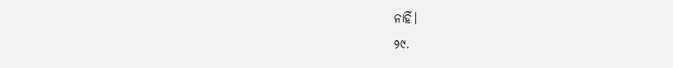ନାହିଁ।
୨୯.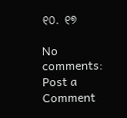୧୦. ୧୭

No comments:
Post a Comment